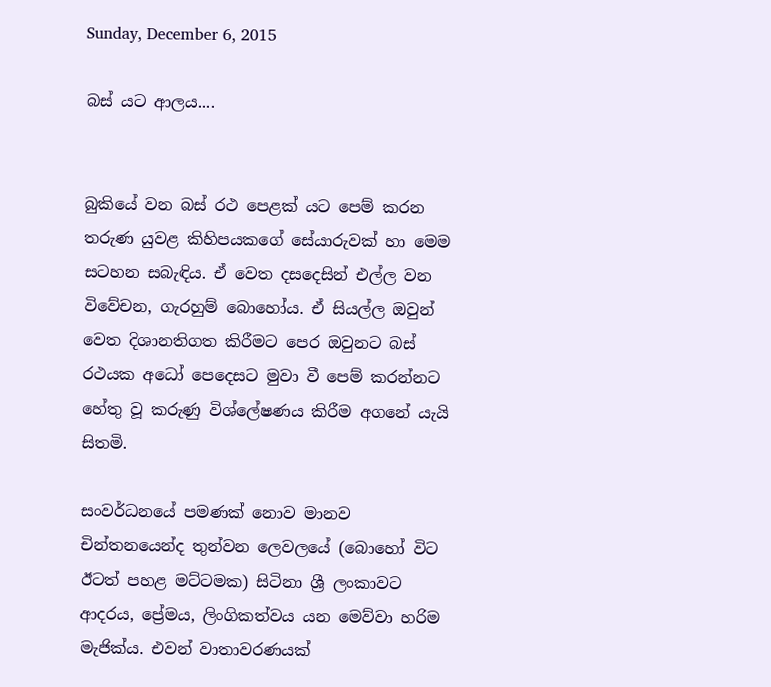Sunday, December 6, 2015

බස් යට ආලය....


බුකියේ වන බස් රථ පෙළක් යට පෙම් කරන තරුණ යුවළ කිහිපයකගේ සේයාරුවක් හා මෙම සටහන සබැඳිය. ඒ වෙත දසදෙසින් එල්ල වන විවේචන, ගැරහුම් බොහෝය. ඒ සියල්ල ඔවුන් වෙත දිශානතිගත කිරීමට පෙර ඔවුනට බස් රථයක අධෝ පෙදෙසට මුවා වී පෙම් කරන්නට හේතු වූ කරුණු විශ්ලේෂණය කිරීම අගනේ යැයි සිතමි.

සංවර්ධනයේ පමණක් නොව මානව චින්තනයෙන්ද තුන්වන ලෙවලයේ (බොහෝ විට ඊටත් පහළ මට්ටමක) සිටිනා ශ්‍රී ලංකාවට ආදරය, ප්‍රේමය, ලිංගිකත්වය යන මෙව්වා හරිම මැජික්ය. එවන් වාතාවරණයක්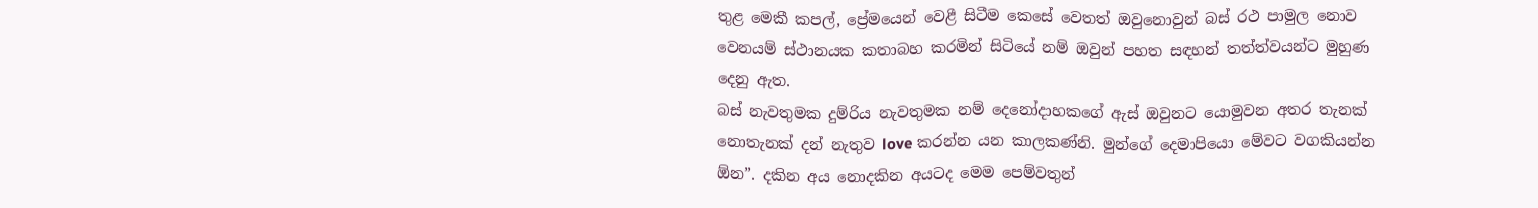තුළ මෙකී කපල්, ප්‍රේමයෙන් වෙළී සිටීම කෙසේ වෙතත් ඔවුනොවුන් බස් රථ පාමුල නොව වෙනයම් ස්ථානයක කතාබහ කරමින් සිටියේ නම් ඔවුන් පහත සඳහන් තත්ත්වයන්ට මුහුණ දෙනු ඇත.
බස් නැවතුමක දුම්රිය නැවතුමක නම් දෙනෝදාහකගේ ඇස් ඔවුනට යොමුවන අතර තැනක් නොතැනක් දන් නැතුව love කරන්න යන කාලකණ්නි. මුන්ගේ දෙමාපියො මේවට වගකියන්න ඕන”. දකින අය නොදකින අයටද මෙම පෙම්වතුන්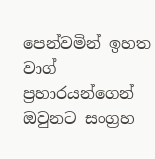පෙන්වමින් ඉහත වාග් ප්‍රහාරයන්ගෙන් ඔවුනට සංග්‍රහ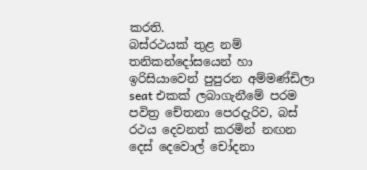කරති.
බස්රථයක් තුළ නම් තනිකන්දෝසයෙන් හා ඉරිසියාවෙන් පුපුරන අම්මණ්ඩිලා seat එකක් ලබාගැනීමේ පරම පවිත්‍ර චේතනා පෙරදැරිව, බස් රථය දෙවනත් කරමින් නඟන දෙස් දෙවොල් චෝදනා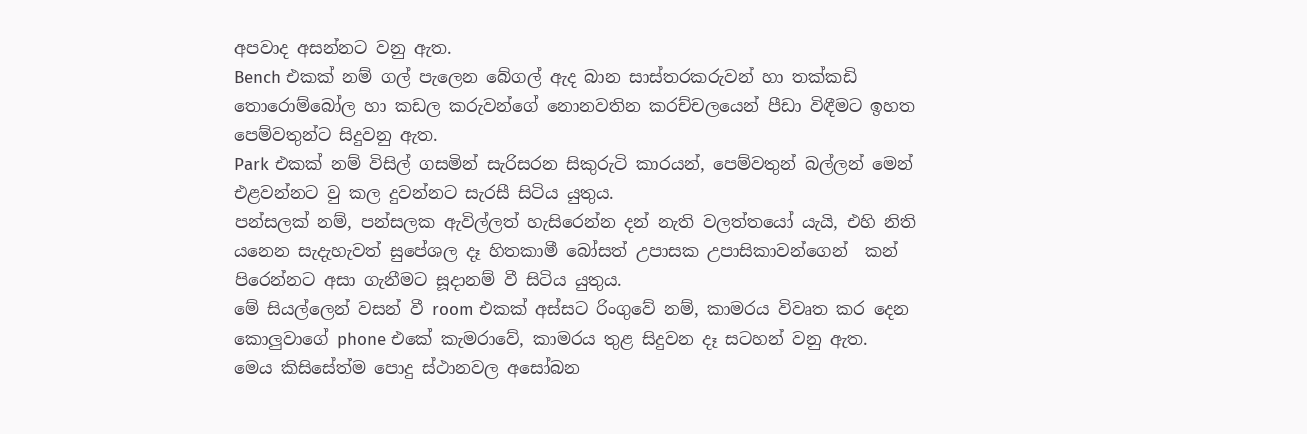අපවාද අසන්නට වනු ඇත.
Bench එකක් නම් ගල් පැලෙන බේගල් ඇද බාන සාස්තරකරුවන් හා තක්කඩි තොරොම්බෝල හා කඩල කරුවන්ගේ නොනවතින කරච්චලයෙන් පීඩා විඳීමට ඉහත පෙම්වතුන්ට සිදුවනු ඇත.
Park එකක් නම් විසිල් ගසමින් සැරිසරන සිකුරුටි කාරයන්, පෙම්වතුන් බල්ලන් මෙන් එළවන්නට වු කල දුවන්නට සැරසී සිටිය යුතුය.
පන්සලක් නම්, පන්සලක ඇවිල්ලත් හැසිරෙන්න දන් නැති වලත්තයෝ යැයි, එහි නිති යනෙන සැදැහැවත් සුපේශල දෑ හිතකාමී බෝසත් උපාසක උපාසිකාවන්ගෙන්  කන් පිරෙන්නට අසා ගැනීමට සූදානම් වී සිටිය යුතුය.
මේ සියල්ලෙන් වසන් වී room එකක් අස්සට රිංගුවේ නම්, කාමරය විවෘත කර දෙන කොලුවාගේ phone එකේ කැමරාවේ, කාමරය තුළ සිදුවන දෑ සටහන් වනු ඇත.
මෙය කිසිසේත්ම පොදු ස්ථානවල අසෝබන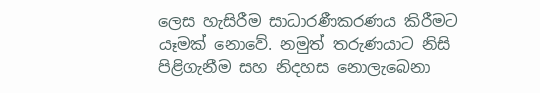ලෙස හැසිරීම සාධාරණීකරණය කිරීමට යෑමක් නොවේ. නමුත් තරුණයාට නිසි පිළිගැනීම සහ නිදහස නොලැබෙනා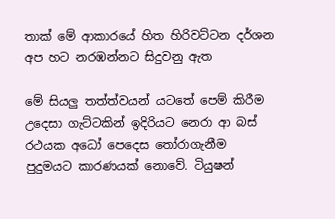තාක් මේ ආකාරයේ හිත හිරිවට්ටන දර්ශන අප හට නරඹන්නට සිදුවනු ඇත

මේ සියලු තත්ත්වයන් යටතේ පෙම් කිරීම උදෙසා ගැට්ටකින් ඉදිරියට නෙරා ආ බස් රථයක අධෝ පෙදෙස තෝරාගැනීම පුදුමයට කාරණයක් නොවේ. ටියුෂන්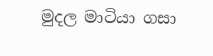මුදල මාටියා ගසා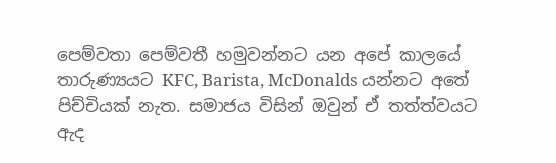පෙම්වතා පෙම්වතී හමුවන්නට යන අපේ කාලයේ තාරුණ්‍යයට KFC, Barista, McDonalds යන්නට අතේ පිච්චියක් නැත. සමාජය විසින් ඔවුන් ඒ තත්ත්වයට ඇද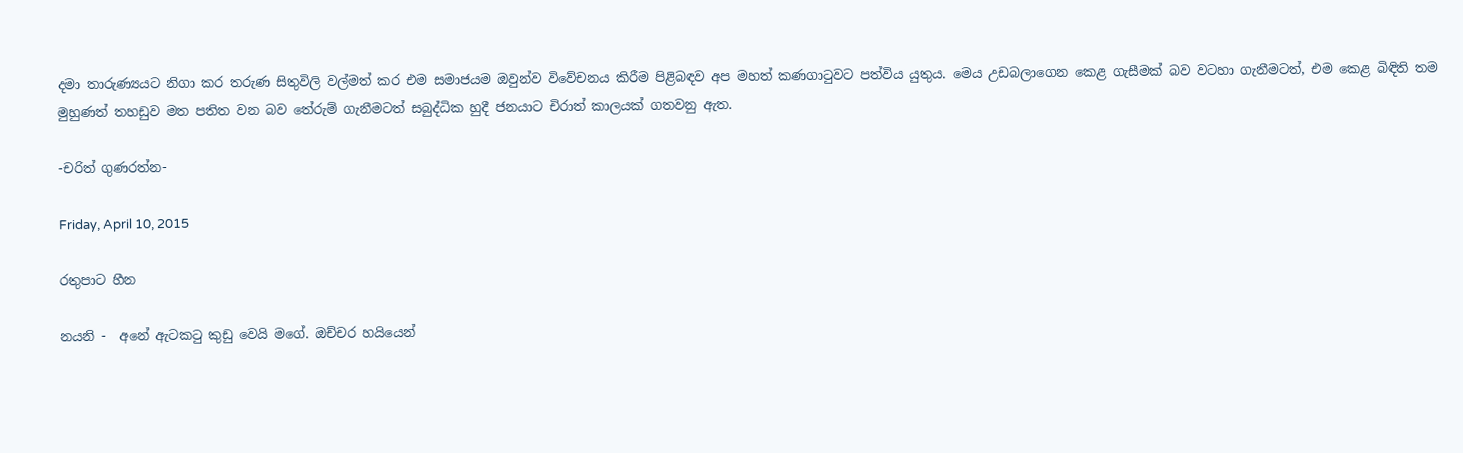දමා තාරුණ්‍යයට නිගා කර තරුණ සිතුවිලි වල්මත් කර එම සමාජයම ඔවුන්ව විවේචනය කිරීම පිළිබඳව අප මහත් කණගාටුවට පත්විය යුතුය. මෙය උඩබලාගෙන කෙළ ගැසීමක් බව වටහා ගැනීමටත්, එම කෙළ බිඳිති තම මුහුණත් තහඩුව මත පතිත වන බව තේරුම් ගැනීමටත් සබුද්ධික හුදී ජනයාට චිරාත් කාලයක් ගතවනු ඇත.

-චරිත් ගුණරත්න-

Friday, April 10, 2015

රතුපාට හීන

නයනි -  අනේ ඇටකටු කුඩු වෙයි මගේ. ඔච්චර හයියෙන්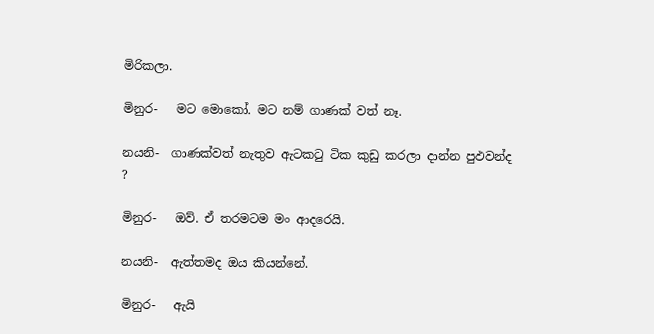මිරිකලා.

මිනුර-   මට මොකෝ. මට නම් ගාණක් වත් නෑ.

නයනි-  ගාණක්වත් නැතුව ඇටකටු ටික කුඩු කරලා දාන්න පුඵවන්ද ?

මිනුර-   ඔව්. ඒ තරමටම මං ආදරෙයි.

නයනි-  ඇත්තමද ඔය කියන්නේ.

මිනුර-   ඇයි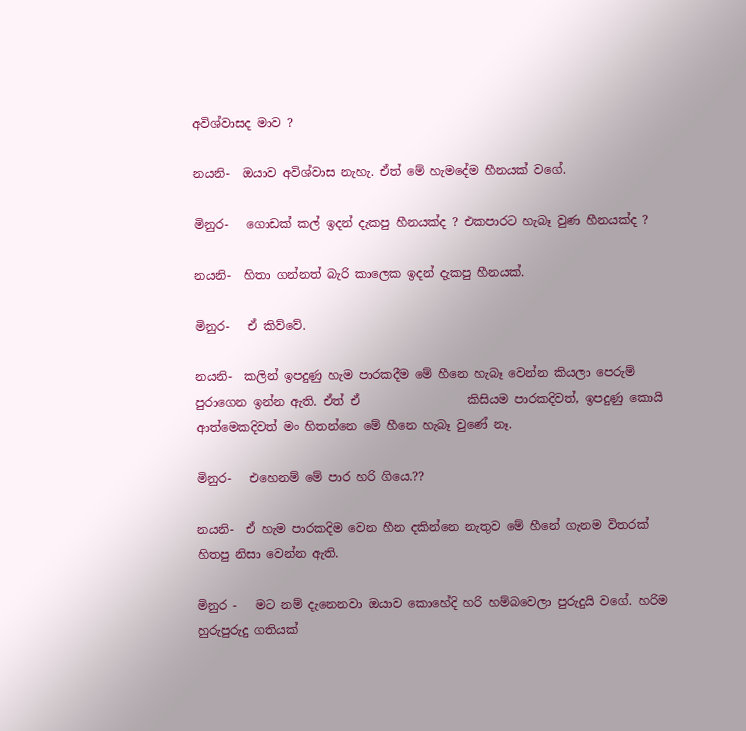අවිශ්වාසද මාව ?

නයනි-  ඔයාව අවිශ්වාස නැහැ. ඒත් මේ හැමදේම හීනයක් වගේ.

මිනුර-   ගොඩක් කල් ඉදන් දැකපු හීනයක්ද ? එකපාරට හැබෑ වුණ හීනයක්ද ?

නයනි-  හිතා ගන්නත් බැරි කාලෙක ඉදන් දැකපු හීනයක්.

මිනුර-   ඒ කිව්වේ.

නයනි-  කලින් ඉපදුණු හැම පාරකදීම මේ හීනෙ හැබෑ වෙන්න කියලා පෙරුම් පුරාගෙන ඉන්න ඇති. ඒත් ඒ                  කිසියම පාරකදිවත්, ඉපදුණු කොයි ආත්මෙකදිවත් මං හිතන්නෙ මේ හීනෙ හැබෑ වුණේ නෑ.

මිනුර-   එහෙනම් මේ පාර හරි ගියෙ.??

නයනි-  ඒ හැම පාරකදිම වෙන හීන දකින්නෙ නැතුව මේ හීනේ ගැනම විතරක් හිතපු නිසා වෙන්න ඇති.

මිනුර -   මට නම් දැනෙනවා ඔයාව කොහේදි හරි හම්බවෙලා පුරුදුයි වගේ. හරිම හුරුපුරුදු ගතියක්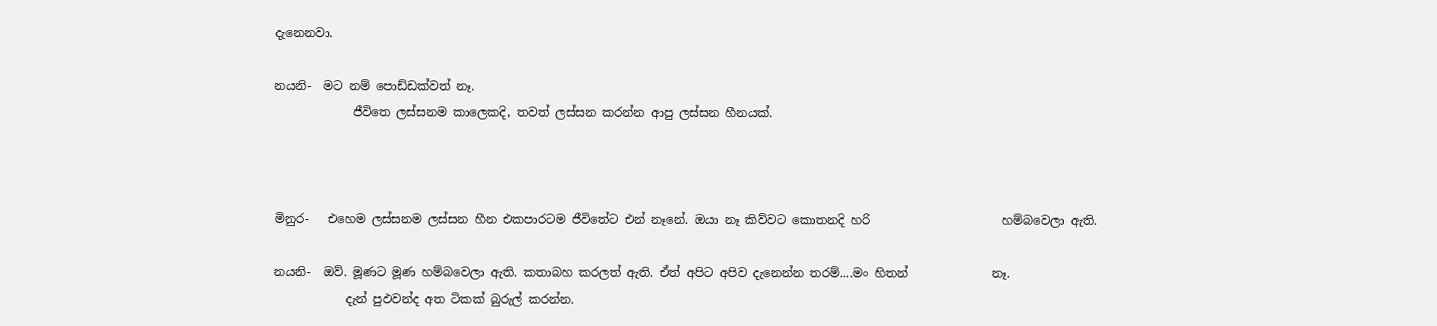දැනෙනවා.

නයනි-  මට නම් පොඩ්ඩක්වත් නෑ.
             ජීවිතෙ ලස්සනම කාලෙකදි, තවත් ලස්සන කරන්න ආපු ලස්සන හීනයක්.



මිනුර-   එහෙම ලස්සනම ලස්සන හීන එකපාරටම ජීවිතේට එන් නෑනේ. ඔයා නෑ කිව්වට කොතනදි හරි                      හම්බවෙලා ඇති.

නයනි-  ඔව්. මූණට මූණ හම්බවෙලා ඇති. කතාබහ කරලත් ඇති. ඒත් අපිට අපිව දැනෙන්න තරම්....මං හිතන්              නෑ.
            දැන් පුඵවන්ද අත ටිකක් බුරුල් කරන්න.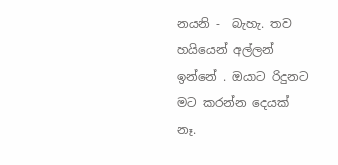නයනි -  බැහැ. තව හයියෙන් අල්ලන් ඉන්නේ . ඔයාට රිදුනට මට කරන්න දෙයක් නෑ.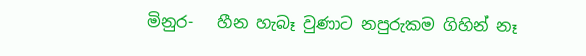මිනුර-   හීන හැබෑ වුණාට නපුරුකම ගිහින් නෑ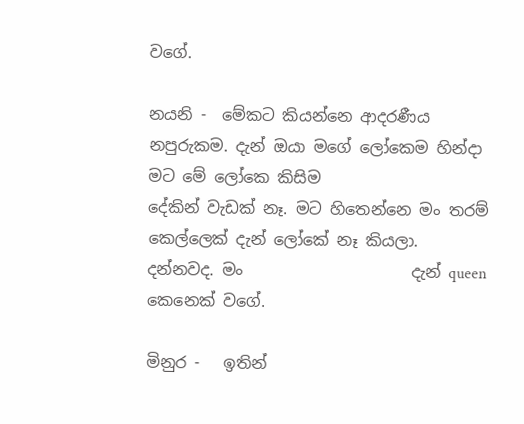වගේ.

නයනි -  මේකට කියන්නෙ ආදරණීය නපුරුකම. දැන් ඔයා මගේ ලෝකෙම හින්දා මට මේ ලෝකෙ කිසිම                     දේකින් වැඩක් නෑ. මට හිතෙන්නෙ මං තරම් කෙල්ලෙක් දැන් ලෝකේ නෑ කියලා. දන්නවද. මං                     දැන් queen කෙනෙක් වගේ.

මිනුර -   ඉතින්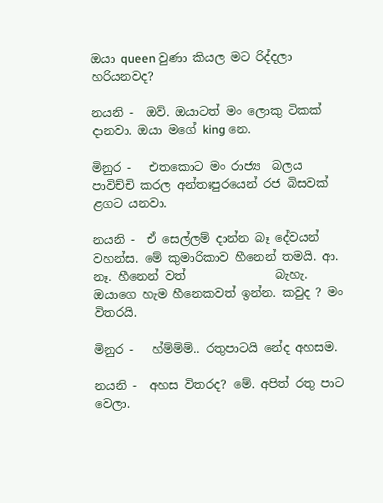ඔයා queen වුණා කියල මට රිද්දලා හරියනවද?

නයනි -  ඔව්. ඔයාටත් මං ලොකු ටිකක් දානවා. ඔයා මගේ king නෙ.

මිනුර -   එතකොට මං රාජ්‍ය  බලය පාවිච්චි කරල අන්තඃපුරයෙන් රජ බිසවක් ළගට යනවා.

නයනි -  ඒ සෙල්ලම් දාන්න බෑ දේවයන් වහන්ස. මේ කුමාරිකාව හීනෙන් තමයි. ආ. නෑ. හීනෙන් වත්               බැහැ. ඔයාගෙ හැම හීනෙකවත් ඉන්න. කවුද ? මං විතරයි.

මිනුර -   හ්ම්ම්ම්.. රතුපාටයි නේද අහසම.

නයනි -  අහස විතරද? මේ. අපිත් රතු පාට වෙලා.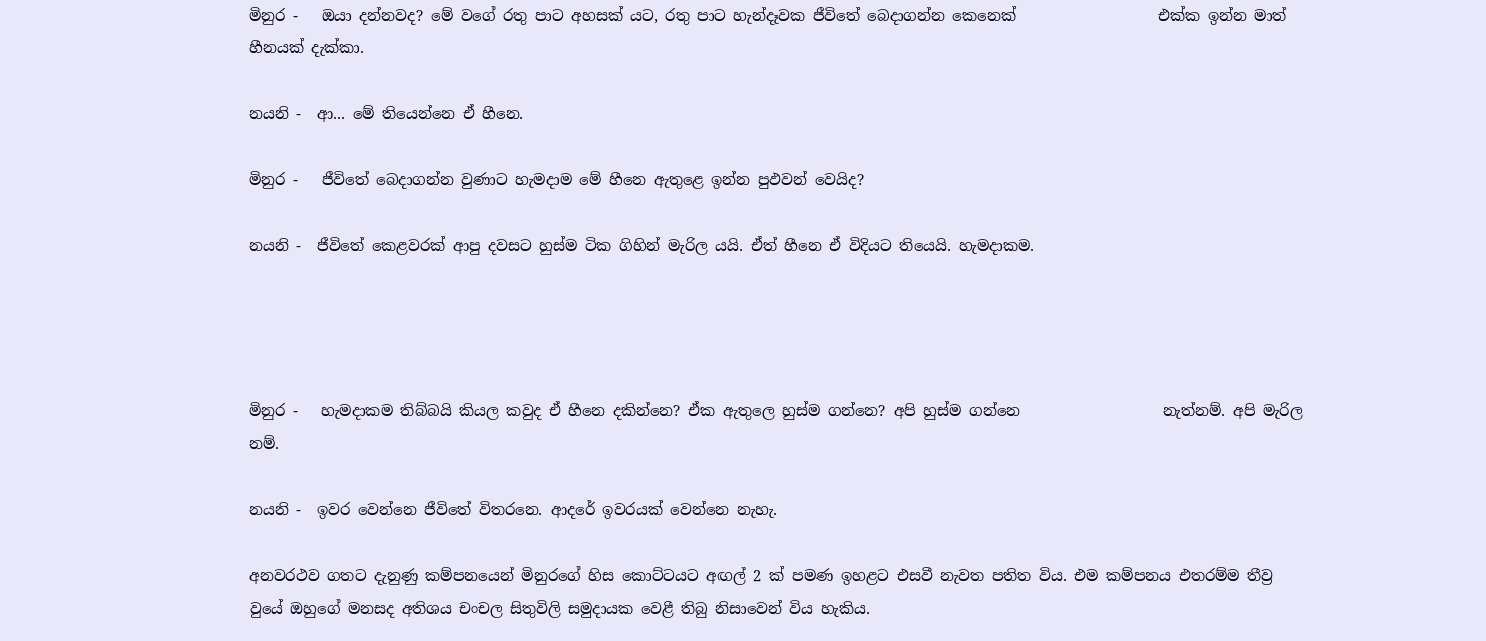මිනුර -   ඔයා දන්නවද? මේ වගේ රතු පාට අහසක් යට, රතු පාට හැන්දෑවක ජීවිතේ බෙදාගන්න කෙනෙක්                   එක්ක ඉන්න මාත් හීනයක් දැක්කා.

නයනි -  ආ... මේ තියෙන්නෙ ඒ හීනෙ.

මිනුර -   ජීවිතේ බෙදාගන්න වුණාට හැමදාම මේ හීනෙ ඇතුළෙ ඉන්න පුඵවන් වෙයිද?

නයනි -  ජීවිතේ කෙළවරක් ආපු දවසට හුස්ම ටික ගිහින් මැරිල යයි. ඒත් හීනෙ ඒ විදියට තියෙයි. හැමදාකම.




මිනුර -   හැමදාකම තිබ්බයි කියල කවුද ඒ හීනෙ දකින්නෙ? ඒක ඇතුලෙ හුස්ම ගන්නෙ? අපි හුස්ම ගන්නෙ                   නැත්නම්. අපි මැරිල නම්.

නයනි -  ඉවර වෙන්නෙ ජීවිතේ විතරනෙ. ආදරේ ඉවරයක් වෙන්නෙ නැහැ.

අනවරථව ගතට දැනුණු කම්පනයෙන් මිනුරගේ හිස කොට්ටයට අඟල් 2 ක් පමණ ඉහළට එසවී නැවත පතිත විය. එම කම්පනය එතරම්ම තීව්‍ර වුයේ ඔහුගේ මනසද අතිශය චංචල සිතුවිලි සමුදායක වෙළී තිබු නිසාවෙන් විය හැකිය.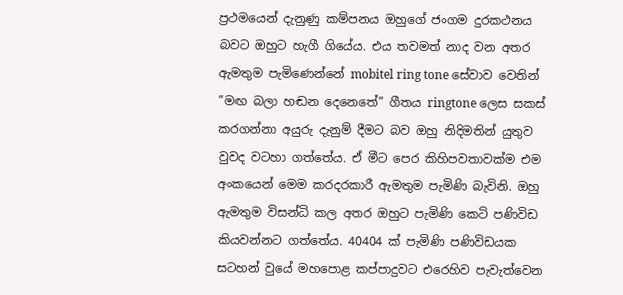ප්‍රථමයෙන් දැනුණු කම්පනය ඔහුගේ ජංගම දුරකථනය බවට ඔහුට හැගී ගියේය. එය තවමත් නාද වන අතර ඇමතුම පැමිණෙන්නේ mobitel ring tone සේවාව වෙතින් ”මඟ බලා හඬන දෙනෙතේ” ගීතය ringtone ලෙස සකස් කරගන්නා අයුරු දැනුම් දීමට බව ඔහු නිදිමතින් යුතුව වුවද වටහා ගත්තේය. ඒ මීට පෙර කිහිපවතාවක්ම එම අංකයෙන් මෙම කරදරකාරී ඇමතුම පැමිණි බැවිනි. ඔහු ඇමතුම විසන්ධි කල අතර ඔහුට පැමිණි කෙටි පණිවිඩ කියවන්නට ගත්තේය. 40404 ක් පැමිණි පණිවිඩයක සටහන් වුයේ මහපොළ කප්පාදුවට එරෙහිව පැවැත්වෙන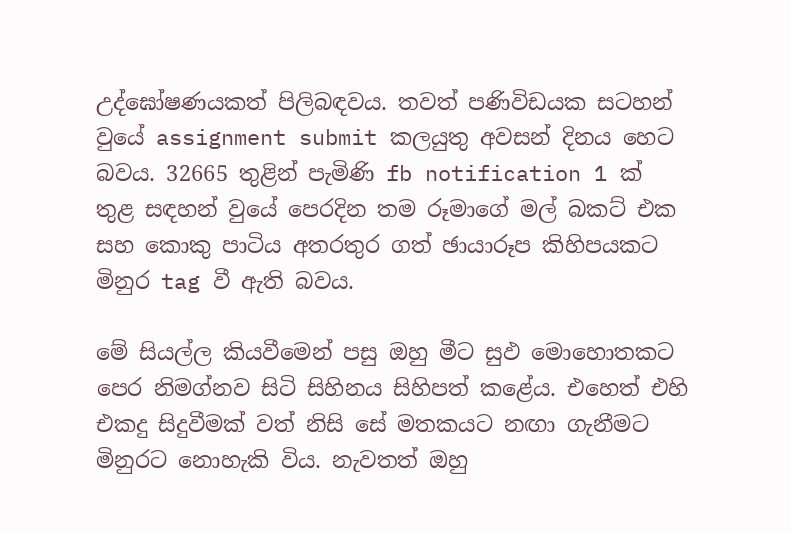උද්ඝෝෂණයකත් පිලිබඳවය. තවත් පණිවිඩයක සටහන් වුයේ assignment submit කලයුතු අවසන් දිනය හෙට බවය. 32665 තුළින් පැමිණි fb notification 1 ක් තුළ සඳහන් වුයේ පෙරදින තම රූමාගේ මල් බකට් එක සහ කොකු පාටිය අතරතුර ගත් ඡායාරූප කිහිපයකට මිනුර tag වී ඇති බවය.

මේ සියල්ල කියවීමෙන් පසු ඔහු මීට සුඵ මොහොතකට පෙර නිමග්නව සිටි සිහිනය සිහිපත් කළේය. එහෙත් එහි එකදු සිදුවීමක් වත් නිසි සේ මතකයට නඟා ගැනීමට මිනුරට නොහැකි විය. නැවතත් ඔහු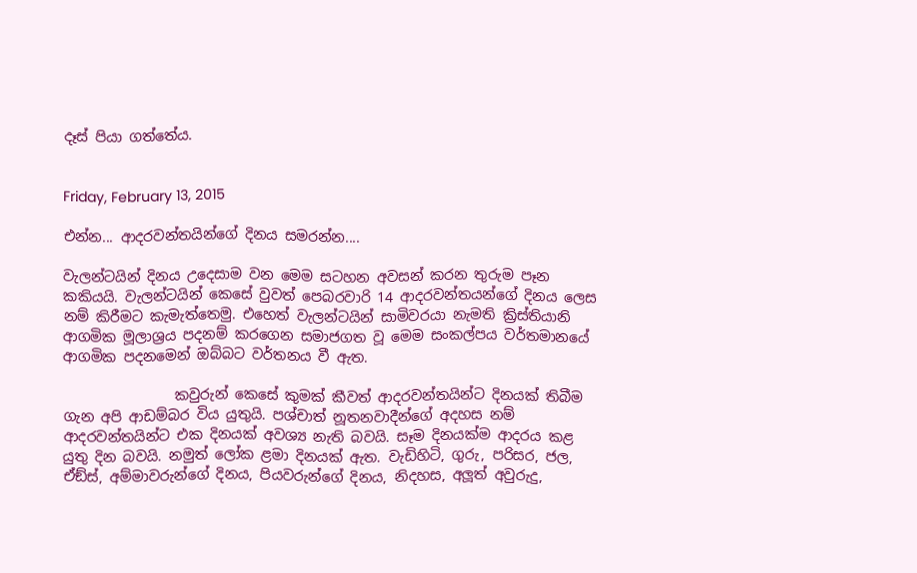දෑස් පියා ගත්තේය.


Friday, February 13, 2015

එන්න... ආදරවන්තයින්ගේ දිනය සමරන්න....

වැලන්ටයින් දිනය උදෙසාම වන මෙම සටහන අවසන් කරන තුරුම පෑන කකියයි. වැලන්ටයින් කෙසේ වුවත් පෙබරවාරි 14 ආදරවන්තයන්ගේ දිනය ලෙස නම් කිරීමට කැමැත්තෙමු. එහෙත් වැලන්ටයින් සාමිවරයා නැමති ක්‍රිස්තියානි ආගමික මූලාශ්‍රය පදනම් කරගෙන සමාජගත වූ මෙම සංකල්පය වර්තමානයේ ආගමික පදනමෙන් ඔබ්බට වර්තනය වී ඇත.

                කවුරුන් කෙසේ කුමක් කීවත් ආදරවන්තයින්ට දිනයක් තිබීම ගැන අපි ආඩම්බර විය යුතුයි. පශ්චාත් නූතනවාදීන්ගේ අදහස නම් ආදරවන්තයින්ට එක දිනයක් අවශ්‍ය නැති බවයි. සෑම දිනයක්ම ආදරය කළ යුතු දින බවයි. නමුත් ලෝක ළමා දිනයක් ඇත. වැඩිහිටි, ගුරු, පරිසර, ජල, ඒඞ්ස්, අම්මාවරුන්ගේ දිනය, පියවරුන්ගේ දිනය, නිදහස, අලූත් අවුරුදු,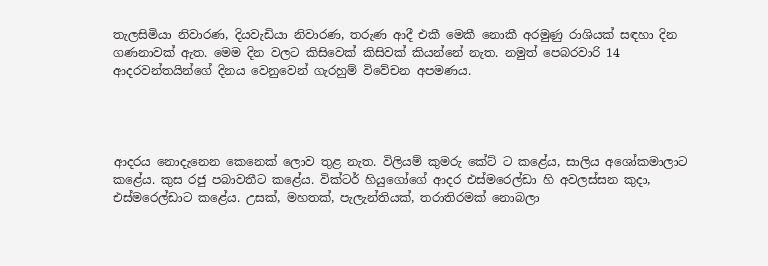තැලසිමියා නිවාරණ, දියවැඩියා නිවාරණ, තරුණ ආදී එකී මෙකී නොකී අරමුණු රාශියක් සඳහා දින ගණනාවක් ඇත. මෙම දින වලට කිසිවෙක් කිසිවක් කියන්නේ නැත. නමුත් පෙබරවාරි 14 ආදරවන්තයින්ගේ දිනය වෙනුවෙන් ගැරහුම් විවේචන අපමණය.




ආදරය නොදැනෙන කෙනෙක් ලොව තුළ නැත. විලියම් කුමරු කේට් ට කළේය, සාලිය අශෝකමාලාට කළේය. කුස රජු පබාවතීට කළේය. වික්ටර් හියුගෝගේ ආදර එස්මරෙල්ඩා හි අවලස්සන කුදා, එස්මරෙල්ඩාට කළේය. උසක්, මහතක්, පැලැන්තියක්, තරාතිරමක් නොබලා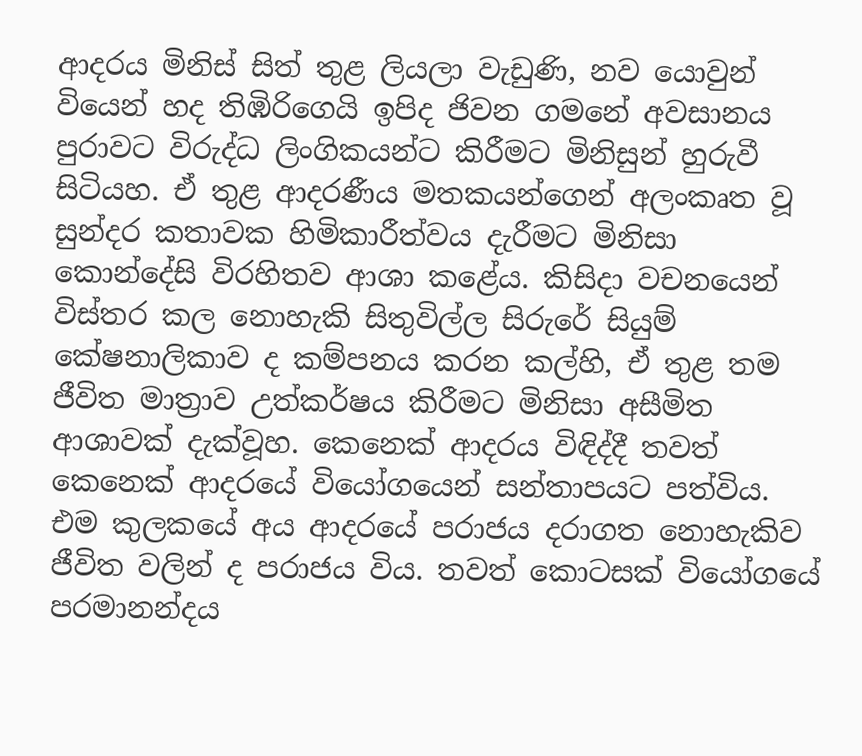ආදරය මිනිස් සිත් තුළ ලියලා වැඩුණි, නව යොවුන් වියෙන් හද තිඹිරිගෙයි ඉපිද ජිවන ගමනේ අවසානය පුරාවට විරුද්ධ ලිංගිකයන්ට කිරීමට මිනිසුන් හුරුවී සිටියහ. ඒ තුළ ආදරණීය මතකයන්ගෙන් අලංකෘත වූ සුන්දර කතාවක හිමිකාරීත්වය දැරීමට මිනිසා කොන්දේසි විරහිතව ආශා කළේය. කිසිදා වචනයෙන් විස්තර කල නොහැකි සිතුවිල්ල සිරුරේ සියුම් කේෂනාලිකාව ද කම්පනය කරන කල්හි, ඒ තුළ තම ජීවිත මාත්‍රාව උත්කර්ෂය කිරීමට මිනිසා අසීමිත ආශාවක් දැක්වූහ. කෙනෙක් ආදරය විඳිද්දී තවත් කෙනෙක් ආදරයේ වියෝගයෙන් සන්තාපයට පත්විය. එම කුලකයේ අය ආදරයේ පරාජය දරාගත නොහැකිව ජීවිත වලින් ද පරාජය විය. තවත් කොටසක් වියෝගයේ පරමානන්දය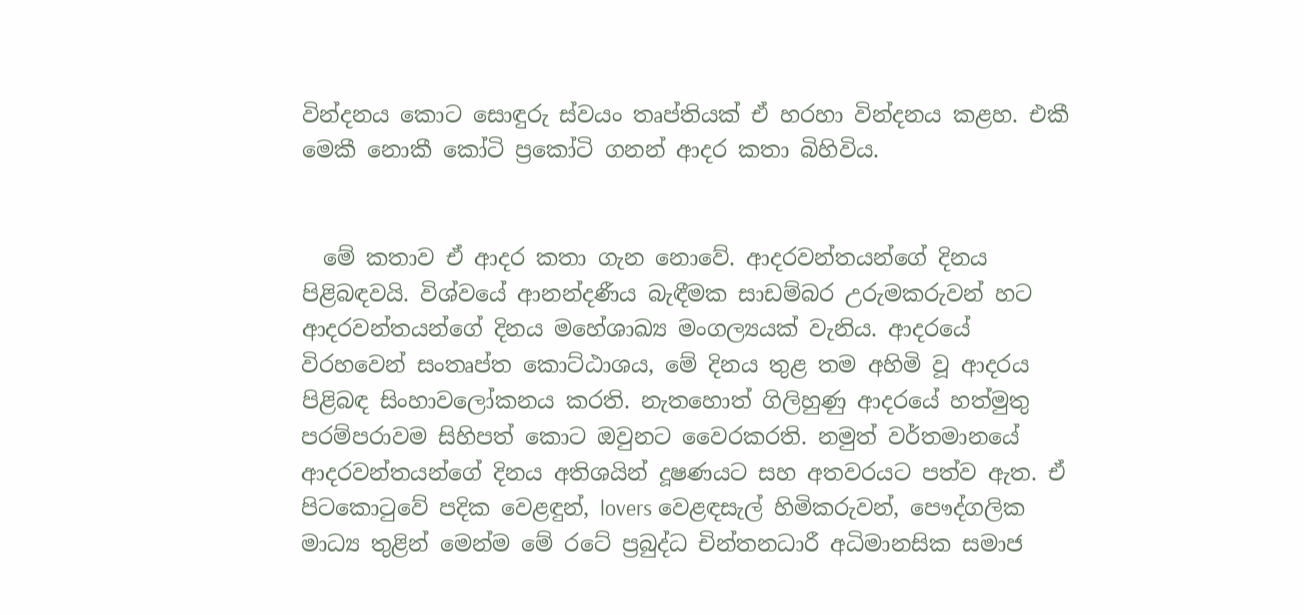වින්දනය කොට සොඳුරු ස්වයං තෘප්තියක් ඒ හරහා වින්දනය කළහ. එකී මෙකී නොකී කෝටි ප්‍රකෝටි ගනන් ආදර කතා බිහිවිය.


  මේ කතාව ඒ ආදර කතා ගැන නොවේ. ආදරවන්තයන්ගේ දිනය පිළිබඳවයි. විශ්වයේ ආනන්දණීය බැඳීමක සාඩම්බර උරුමකරුවන් හට ආදරවන්තයන්ගේ දිනය මහේශාඛ්‍ය මංගල්‍යයක් වැනිය. ආදරයේ විරහවෙන් සංතෘප්ත කොට්ඨාශය, මේ දිනය තුළ තම අහිමි වූ ආදරය පිළිබඳ සිංහාවලෝකනය කරති. නැතහොත් ගිලිහුණු ආදරයේ හත්මුතු පරම්පරාවම සිහිපත් කොට ඔවුනට වෛරකරති. නමුත් වර්තමානයේ ආදරවන්තයන්ගේ දිනය අතිශයින් දූෂණයට සහ අතවරයට පත්ව ඇත. ඒ පිටකොටුවේ පදික වෙළඳුන්, lovers වෙළඳසැල් හිමිකරුවන්, පෞද්ගලික මාධ්‍ය තුළින් මෙන්ම මේ රටේ ප්‍රබුද්ධ චින්තනධාරී අධිමානසික සමාජ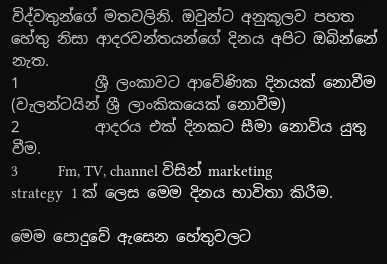විද්වතුන්ගේ මතවලිනි. ඔවුන්ට අනුකූලව පහත හේතු නිසා ආදරවන්තයන්ගේ දිනය අපිට ඔබින්නේ නැත.
1          ශ්‍රී ලංකාවට ආවේණික දිනයක් නොවීම (වැලන්ටයින් ශ්‍රී ලාංකිකයෙක් නොවීම)
2          ආදරය එක් දිනකට සීමා නොවිය යුතු වීම.
3          Fm, TV, channel විසින් marketing strategy  1 ක් ලෙස මෙම දිනය භාවිතා කිරීම.

මෙම පොදුවේ ඇසෙන හේතුවලට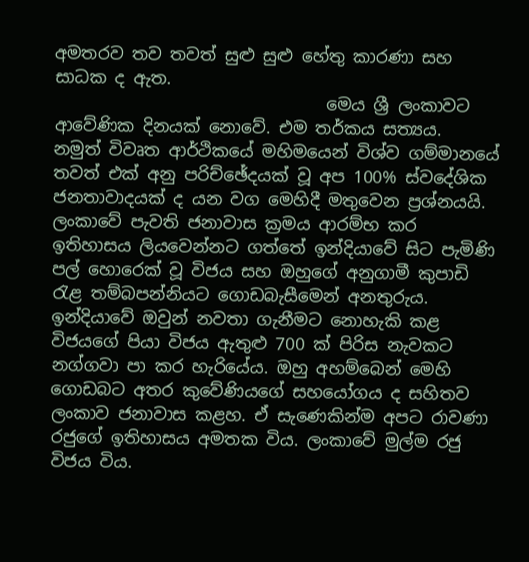අමතරව තව තවත් සුළු සුළු හේතු කාරණා සහ සාධක ද ඇත.
                                මෙය ශ්‍රී ලංකාවට ආවේණික දිනයක් නොවේ. එම තර්කය සත්‍යය.  නමුත් විවෘත ආර්ථිකයේ මහිමයෙන් විශ්ව ගම්මානයේ තවත් එක් අනු පරිච්ඡේදයක් වූ අප 100% ස්වදේශික ජනතාවාදයක් ද යන වග මෙහිදී මතුවෙන ප්‍රශ්නයයි. ලංකාවේ පැවති ජනාවාස ක්‍රමය ආරම්භ කර ඉතිහාසය ලියවෙන්නට ගත්තේ ඉන්දියාවේ සිට පැමිණි පල් හොරෙක් වූ විජය සහ ඔහුගේ අනුගාමී කුපාඩි රැළ තම්බපන්නියට ගොඩබැසීමෙන් අනතුරුය. ඉන්දියාවේ ඔවුන් නවතා ගැනීමට නොහැකි කළ විජයගේ පියා විජය ඇතුළු 700 ක් පිරිස නැවකට නග්ගවා පා කර හැරියේය. ඔහු අහම්බෙන් මෙහි ගොඩබට අතර කුවේණියගේ සහයෝගය ද සහිතව ලංකාව ජනාවාස කළහ. ඒ සැණෙකින්ම අපට රාවණා රජුගේ ඉතිහාසය අමතක විය. ලංකාවේ මුල්ම රජු විජය විය.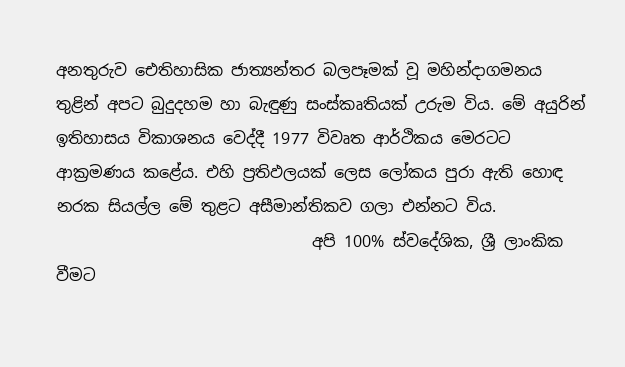අනතුරුව ඓතිහාසික ජාත්‍යන්තර බලපෑමක් වූ මහින්දාගමනය තුළින් අපට බුදුදහම හා බැඳුණු සංස්කෘතියක් උරුම විය. මේ අයුරින් ඉතිහාසය විකාශනය වෙද්දී 1977 විවෘත ආර්ථිකය මෙරටට ආක්‍රමණය කළේය. එහි ප්‍රතිඵලයක් ලෙස ලෝකය පුරා ඇති හොඳ නරක සියල්ල මේ තුළට අසීමාන්තිකව ගලා එන්නට විය.
                                අපි 100% ස්වදේශික, ශ්‍රී ලාංකික වීමට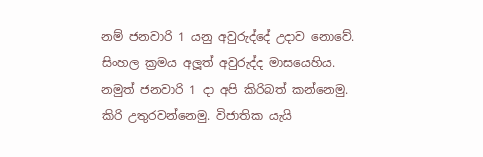නම් ජනවාරි 1 යනු අවුරුද්දේ උදාව නොවේ. සිංහල ක්‍රමය අලූත් අවුරුද්ද මාසයෙහිය. නමුත් ජනවාරි 1 දා අපි කිරිබත් කන්නෙමු. කිරි උතුරවන්නෙමු. විජාතික යැයි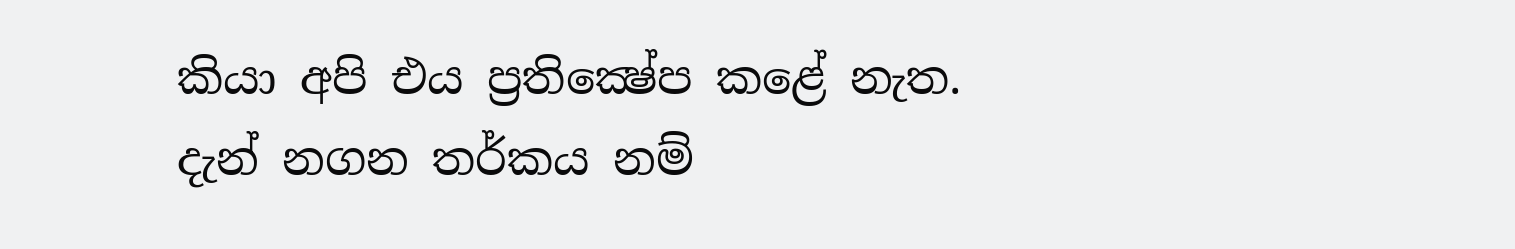කියා අපි එය ප්‍රතික්‍ෂේප කළේ නැත. දැන් නගන තර්කය නම්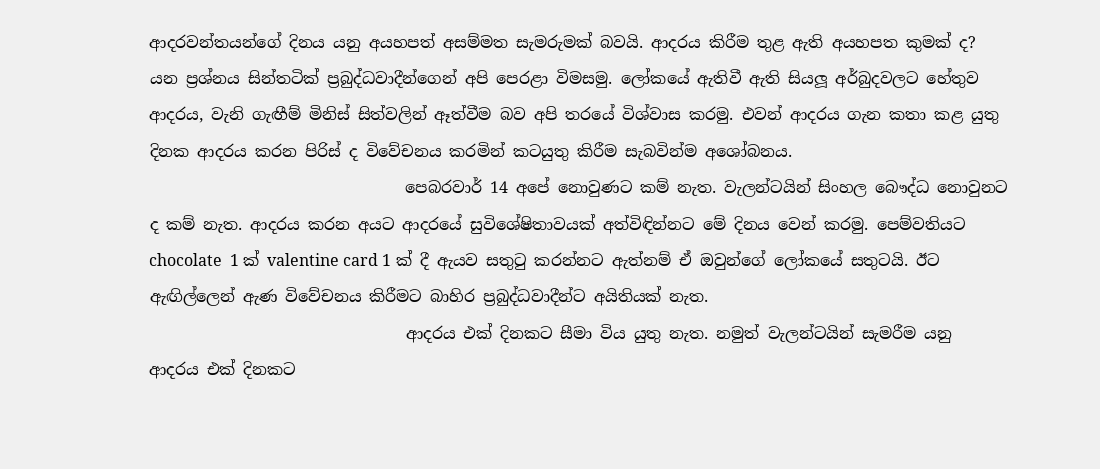ආදරවන්තයන්ගේ දිනය යනු අයහපත් අසම්මත සැමරුමක් බවයි. ආදරය කිරීම තුළ ඇති අයහපත කුමක් ද? යන ප්‍රශ්නය සින්තටික් ප්‍රබුද්ධවාදීන්ගෙන් අපි පෙරළා විමසමු. ලෝකයේ ඇතිවී ඇති සියලූ අර්බුදවලට හේතුව ආදරය, වැනි ගැඟීම් මිනිස් සිත්වලින් ඈත්වීම බව අපි තරයේ විශ්වාස කරමු. එවන් ආදරය ගැන කතා කළ යුතු දිනක ආදරය කරන පිරිස් ද විවේචනය කරමින් කටයුතු කිරීම සැබවින්ම අශෝබනය.
                                පෙබරවාර් 14 අපේ නොවුණට කම් නැත. වැලන්ටයින් සිංහල බෞද්ධ නොවුනට ද කම් නැත. ආදරය කරන අයට ආදරයේ සුවිශේෂිතාවයක් අත්විඳින්නට මේ දිනය වෙන් කරමු. පෙම්වතියට chocolate  1 ක් valentine card 1 ක් දී ඇයව සතුටු කරන්නට ඇත්නම් ඒ ඔවුන්ගේ ලෝකයේ සතුටයි. ඊට ඇඟිල්ලෙන් ඇණ විවේචනය කිරීමට බාහිර ප්‍රබුද්ධවාදීන්ට අයිතියක් නැත.
                                ආදරය එක් දිනකට සීමා විය යුතු නැත. නමුත් වැලන්ටයින් සැමරීම යනු ආදරය එක් දිනකට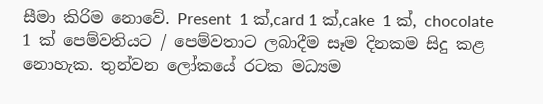සීමා කිරිම නොවේ. Present  1 ක්,card 1 ක්,cake  1 ක්, chocolate 1 ක් පෙම්වතියට / පෙම්වතාට ලබාදීම සෑම දිනකම සිදු කළ නොහැක. තුන්වන ලෝකයේ රටක මධ්‍යම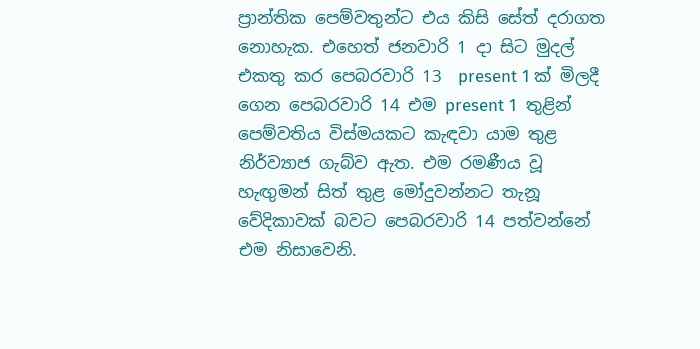ප්‍රාන්තික පෙම්වතුන්ට එය කිසි සේත් දරාගත නොහැක. එහෙත් ජනවාරි 1 දා සිට මුදල් එකතු කර පෙබරවාරි 13  present 1 ක් මිලදී ගෙන පෙබරවාරි 14 එම present 1  තුළින් පෙම්වතිය විස්මයකට කැඳවා යාම තුළ නිර්ව්‍යාජ ගැබ්ව ඇත. එම රමණීය වූ හැඟුමන් සිත් තුළ මෝදුවන්නට තැනූ වේදිකාවක් බවට පෙබරවාරි 14 පත්වන්නේ එම නිසාවෙනි.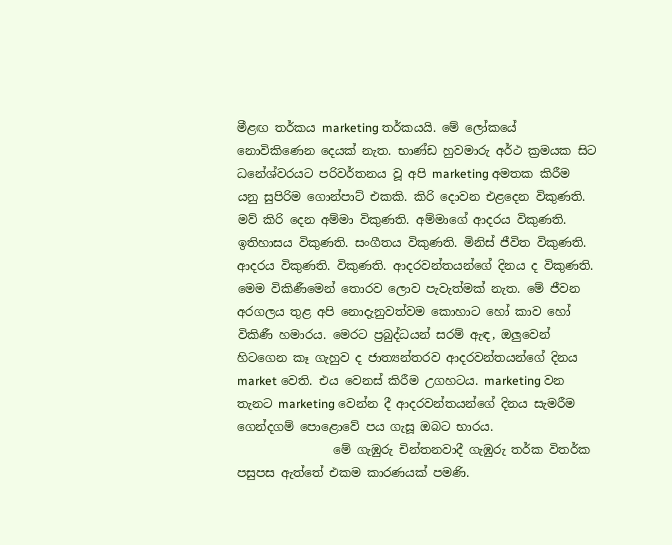මීළඟ තර්කය marketing තර්කයයි. මේ ලෝකයේ නොවිකිණෙන දෙයක් නැත. භාණ්ඩ හුවමාරු අර්ථ ක්‍රමයක සිට ධනේශ්වරයට පරිවර්තනය වූ අපි marketing අමතක කිරීම යනු සුපිරිම ගොන්පාට් එකකි. කිරි දොවන එළදෙන විකුණති. මව් කිරි දෙන අම්මා විකුණති. අම්මාගේ ආදරය විකුණති. ඉතිහාසය විකුණති. සංගීතය විකුණති. මිනිස් ජීවිත විකුණති. ආදරය විකුණති. විකුණති. ආදරවන්තයන්ගේ දිනය ද විකුණති. මෙම විකිණීමෙන් තොරව ලොව පැවැත්මක් නැත. මේ ජීවන අරගලය තුළ අපි නොදැනුවත්වම කොහාට හෝ කාව හෝ විකිණී හමාරය. මෙරට ප්‍රබුද්ධයන් සරම් ඇඳ, ඔලුවෙන් හිටගෙන කෑ ගැහුව ද ජාත්‍යන්තරව ආදරවන්තයන්ගේ දිනය market වෙති. එය වෙනස් කිරීම උගහටය. marketing වන තැනට marketing වෙන්න දී ආදරවන්තයන්ගේ දිනය සැමරීම ගෙන්දගම් පොළොවේ පය ගැසූ ඔබට භාරය.
                මේ ගැඹුරු චින්තනවාදී ගැඹුරු තර්ක විතර්ක පසුපස ඇත්තේ එකම කාරණයක් පමණි.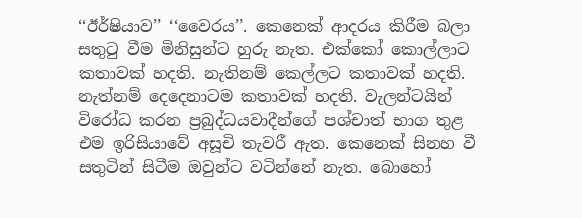‘‘ඊර්ෂියාව’’ ‘‘වෛරය’’. කෙනෙක් ආදරය කිරීම බලා සතුටු වීම මිනිසුන්ට හුරු නැත. එක්කෝ කොල්ලාට කතාවක් හදති. නැතිනම් කෙල්ලට කතාවක් හදති. නැත්නම් දෙදෙනාටම කතාවක් හදති. වැලන්ටයින් විරෝධ කරන ප්‍රබුද්ධයවාදීන්ගේ පශ්චාත් භාග තුළ එම ඉරිසියාවේ අසූචි තැවරී ඇත. කෙනෙක් සිනහ වී සතුටින් සිටීම ඔවුන්ට වටින්නේ නැත. බොහෝ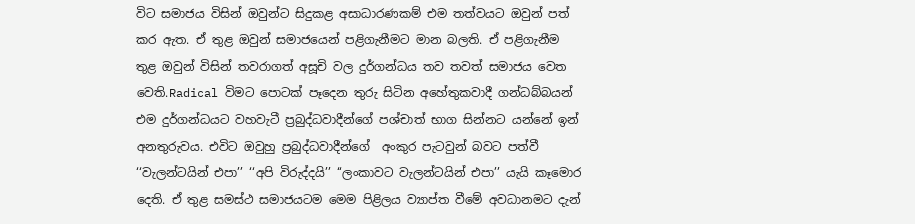විට සමාජය විසින් ඔවුන්ට සිදුකළ අසාධාරණකම් එම තත්වයට ඔවුන් පත් කර ඇත. ඒ තුළ ඔවුන් සමාජයෙන් පළිගැනීමට මාන බලති. ඒ පළිගැනීම තුළ ඔවුන් විසින් තවරාගත් අසූචි වල දුර්ගන්ධය තව තවත් සමාජය වෙත වෙති.Radical විමට පොටක් පෑදෙන තුරු සිටින අහේතුකවාදී ගන්ධබ්බයන් එම දුර්ගන්ධයට වහවැටී ප්‍රබුද්ධවාදීන්ගේ පශ්චාත් භාග සින්නට යන්නේ ඉන් අනතුරුවය. එවිට ඔවුහු ප්‍රබුද්ධවාදීන්ගේ  අංකුර පැටවුන් බවට පත්වී ‘‘වැලන්ටයින් එපා’’ ‘‘අපි විරුද්දයි’’ ‘‘ලංකාවට වැලන්ටයින් එපා’’ යැයි කෑමොර දෙති. ඒ තුළ සමස්ථ සමාජයටම මෙම පිළිලය ව්‍යාප්ත වීමේ අවධානමට දැන්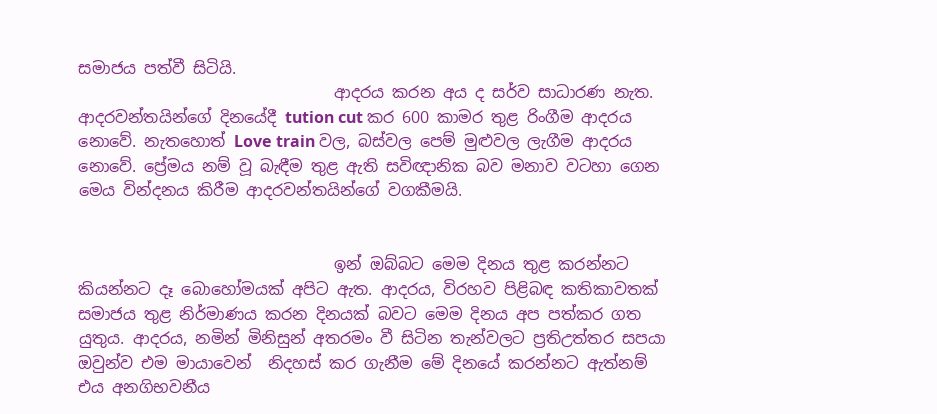සමාජය පත්වී සිටියි.
                                ආදරය කරන අය ද සර්ව සාධාරණ නැත. ආදරවන්තයින්ගේ දිනයේදී tution cut කර 600 කාමර තුළ රිංගීම ආදරය නොවේ. නැතහොත් Love train වල, බස්වල පෙම් මුළුවල ලැගීම ආදරය නොවේ. ප්‍රේමය නම් වූ බැඳීම තුළ ඇති සවිඥානික බව මනාව වටහා ගෙන මෙය වින්දනය කිරීම ආදරවන්තයින්ගේ වගකීමයි.


                                ඉන් ඔබ්බට මෙම දිනය තුළ කරන්නට කියන්නට දෑ බොහෝමයක් අපිට ඇත. ආදරය, විරහව පිළිබඳ කතිකාවතක් සමාජය තුළ නිර්මාණය කරන දිනයක් බවට මෙම දිනය අප පත්කර ගත යුතුය. ආදරය, නමින් මිනිසුන් අතරමං වී සිටින තැන්වලට ප්‍රතිඋත්තර සපයා ඔවුන්ව එම මායාවෙන්  නිදහස් කර ගැනීම මේ දිනයේ කරන්නට ඇත්නම් එය අනගිභවනීය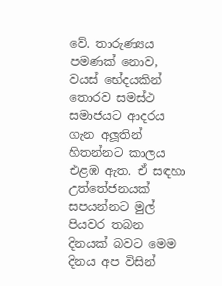වේ. තාරුණ්‍යය පමණක් නොව, වයස් භේදයකින් තොරව සමස්ථ සමාජයට ආදරය ගැන අලූතින් හිතන්නට කාලය එළඹ ඇත. ඒ සඳහා උත්තේජනයක් සපයන්නට මුල් පියවර තබන දිනයක් බවට මෙම දිනය අප විසින්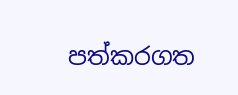පත්කරගත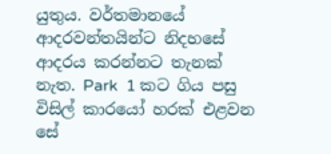යුතුය. වර්තමානයේ ආදරවන්තයින්ට නිදහසේ ආදරය කරන්නට තැනක් නැත. Park  1 කට ගිය පසු විසිල් කාරයෝ හරක් එළවන සේ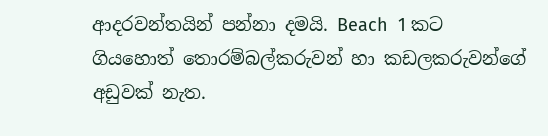ආදරවන්තයින් පන්නා දමයි. Beach  1 කට ගියහොත් තොරම්බල්කරුවන් හා කඩලකරුවන්ගේ අඩුවක් නැත.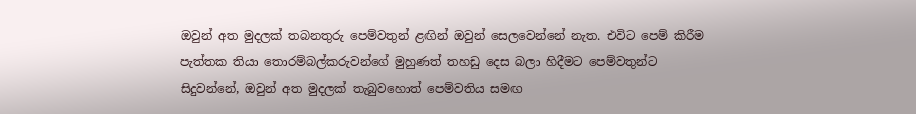ඔවුන් අත මුදලක් තබනතුරු පෙම්වතුන් ළඟින් ඔවුන් සෙලවෙන්නේ නැත. එවිට පෙම් කිරීම පැත්තක තියා තොරම්බල්කරුවන්ගේ මුහුණත් තහඩු දෙස බලා හිදීමට පෙම්වතුන්ට සිදුවන්නේ, ඔවුන් අත මුදලක් තැබුවහොත් පෙම්වතිය සමඟ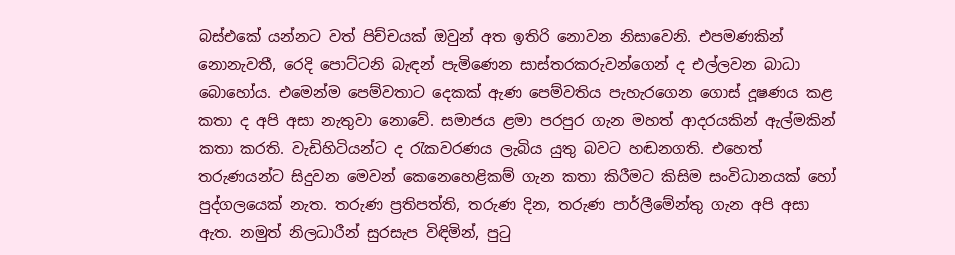බස්එකේ යන්නට වත් පිච්චයක් ඔවුන් අත ඉතිරි නොවන නිසාවෙනි. එපමණකින් නොනැවතී, රෙදි පොට්ටනි බැඳන් පැමිණෙන සාස්තරකරුවන්ගෙන් ද එල්ලවන බාධා බොහෝය. එමෙන්ම පෙම්වතාට දෙකක් ඇණ පෙම්වතිය පැහැරගෙන ගොස් දූෂණය කළ කතා ද අපි අසා නැතුවා නොවේ. සමාජය ළමා පරපුර ගැන මහත් ආදරයකින් ඇල්මකින් කතා කරති. වැඩිහිටියන්ට ද රැකවරණය ලැබිය යුතු බවට හඬනගති. එහෙත් තරුණයන්ට සිදුවන මෙවන් කෙනෙහෙළිකම් ගැන කතා කිරීමට කිසිම සංවිධානයක් හෝ පුද්ගලයෙක් නැත. තරුණ ප්‍රතිපත්ති, තරුණ දින, තරුණ පාර්ලීමේන්තු ගැන අපි අසා ඇත. නමුත් නිලධාරීන් සුරසැප විඳිමින්, පුටු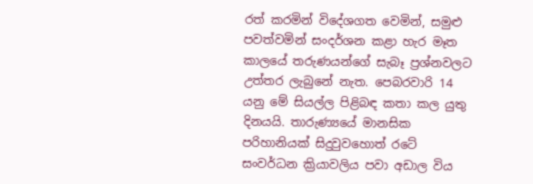රත් කරමින් විදේශගත වෙමින්, සමුළු පවත්වමින් සංදර්ශන කළා හැර මෑත කාලයේ තරුණයන්ගේ සැබෑ ප්‍රශ්නවලට උත්තර ලැබුනේ නැත. පෙබරවාරි 14 යනු මේ සියල්ල පිළිබඳ කතා කල යුතු දිනයයි. තාරුණ්‍යයේ මානසික පරිහානියක් සිදුවුවහොත් රටේ සංවර්ධන ක්‍රියාවලිය පවා අඩාල විය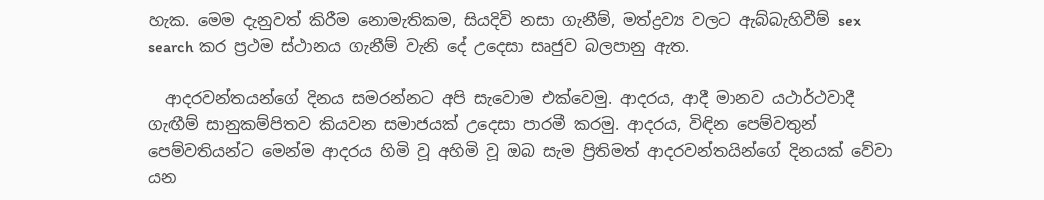හැක. මෙම දැනුවත් කිරීම නොමැතිකම, සියදිවි නසා ගැනීම්, මත්ද්‍රව්‍ය වලට ඇබ්බැහිවීම් sex search කර ප්‍රථම ස්ථානය ගැනීම් වැනි දේ උදෙසා සෘජුව බලපානු ඇත.

  ආදරවන්තයන්ගේ දිනය සමරන්නට අපි සැවොම එක්වෙමු. ආදරය, ආදී මානව යථාර්ථවාදී ගැඟීම් සානුකම්පිතව කියවන සමාජයක් උදෙසා පාරමී කරමු. ආදරය, විඳින පෙම්වතුන් පෙම්වතියන්ට මෙන්ම ආදරය හිමි වූ අහිමි වූ ඔබ සැම ප්‍රිතිමත් ආදරවන්තයින්ගේ දිනයක් වේවා යන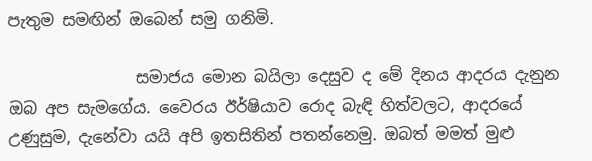පැතුම සමඟින් ඔබෙන් සමු ගනිමි.

                සමාජය මොන බයිලා දෙසුව ද මේ දිනය ආදරය දැනුන ඔබ අප සැමගේය. වෛරය ඊර්ෂියාව රොද බැඳි හිත්වලට, ආදරයේ උණුසුම, දැනේවා යයි අපි ඉතසිතින් පතන්නෙමු. ඔබත් මමත් මුළු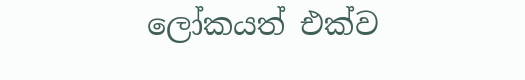ලෝකයත් එක්ව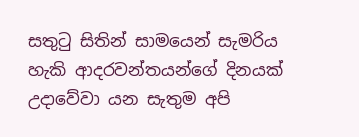සතුටු සිතින් සාමයෙන් සැමරිය හැකි ආදරවන්තයන්ගේ දිනයක් උදාවේවා යන සැතුම අපි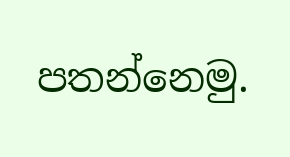පතන්නෙමු.